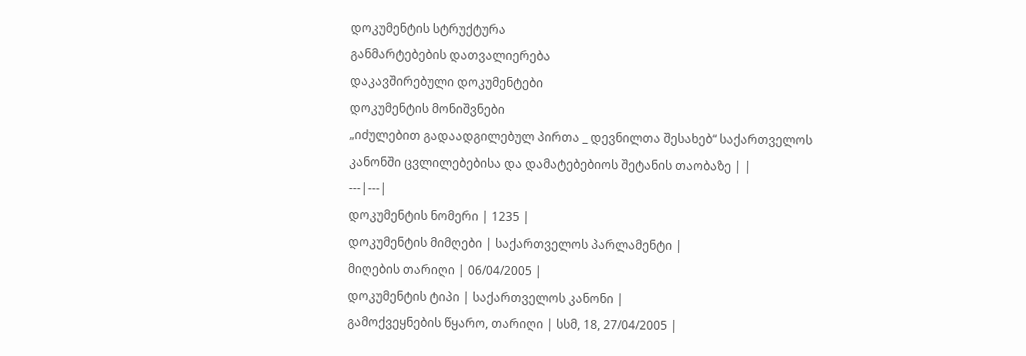დოკუმენტის სტრუქტურა
განმარტებების დათვალიერება
დაკავშირებული დოკუმენტები
დოკუმენტის მონიშვნები
„იძულებით გადაადგილებულ პირთა _ დევნილთა შესახებ“ საქართველოს კანონში ცვლილებებისა და დამატებებიოს შეტანის თაობაზე | |
---|---|
დოკუმენტის ნომერი | 1235 |
დოკუმენტის მიმღები | საქართველოს პარლამენტი |
მიღების თარიღი | 06/04/2005 |
დოკუმენტის ტიპი | საქართველოს კანონი |
გამოქვეყნების წყარო, თარიღი | სსმ, 18, 27/04/2005 |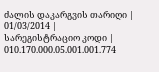ძალის დაკარგვის თარიღი | 01/03/2014 |
სარეგისტრაციო კოდი | 010.170.000.05.001.001.774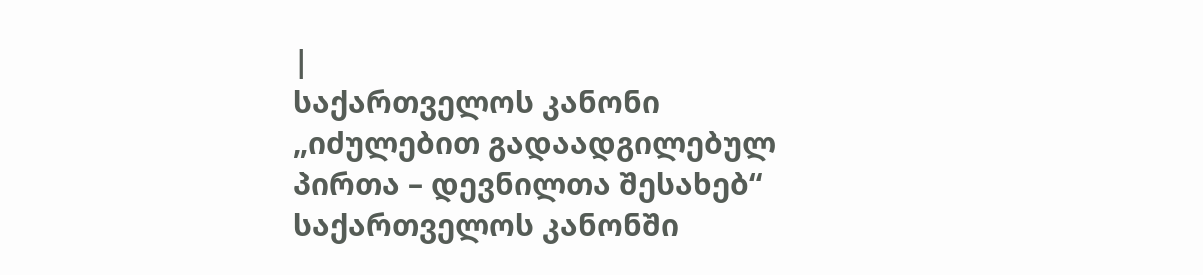|
საქართველოს კანონი
„იძულებით გადაადგილებულ პირთა – დევნილთა შესახებ“ საქართველოს კანონში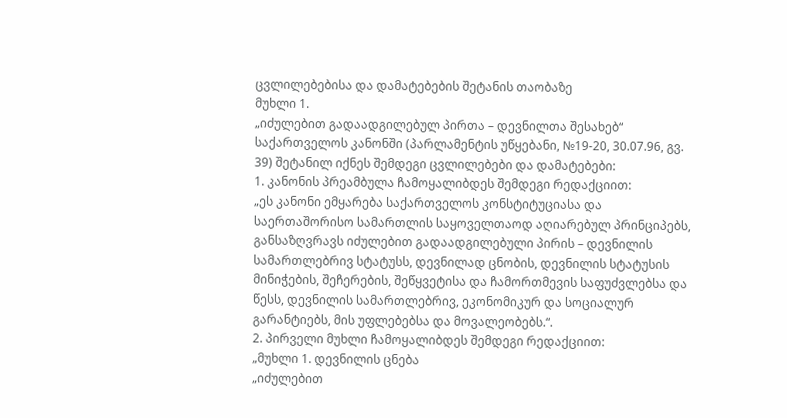ცვლილებებისა და დამატებების შეტანის თაობაზე
მუხლი 1.
„იძულებით გადაადგილებულ პირთა – დევნილთა შესახებ“ საქართველოს კანონში (პარლამენტის უწყებანი, №19-20, 30.07.96, გვ. 39) შეტანილ იქნეს შემდეგი ცვლილებები და დამატებები:
1. კანონის პრეამბულა ჩამოყალიბდეს შემდეგი რედაქციით:
„ეს კანონი ემყარება საქართველოს კონსტიტუციასა და საერთაშორისო სამართლის საყოველთაოდ აღიარებულ პრინციპებს, განსაზღვრავს იძულებით გადაადგილებული პირის – დევნილის სამართლებრივ სტატუსს, დევნილად ცნობის, დევნილის სტატუსის მინიჭების, შეჩერების, შეწყვეტისა და ჩამორთმევის საფუძვლებსა და წესს, დევნილის სამართლებრივ, ეკონომიკურ და სოციალურ გარანტიებს, მის უფლებებსა და მოვალეობებს.“.
2. პირველი მუხლი ჩამოყალიბდეს შემდეგი რედაქციით:
„მუხლი 1. დევნილის ცნება
„იძულებით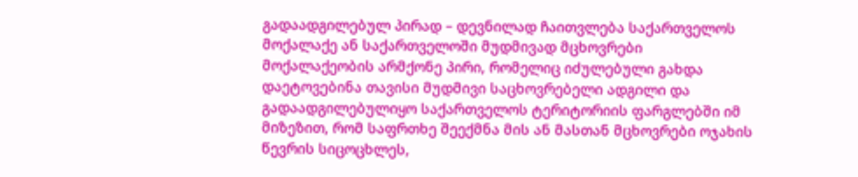გადაადგილებულ პირად – დევნილად ჩაითვლება საქართველოს მოქალაქე ან საქართველოში მუდმივად მცხოვრები მოქალაქეობის არმქონე პირი, რომელიც იძულებული გახდა დაეტოვებინა თავისი მუდმივი საცხოვრებელი ადგილი და გადაადგილებულიყო საქართველოს ტერიტორიის ფარგლებში იმ მიზეზით, რომ საფრთხე შეექმნა მის ან მასთან მცხოვრები ოჯახის წევრის სიცოცხლეს,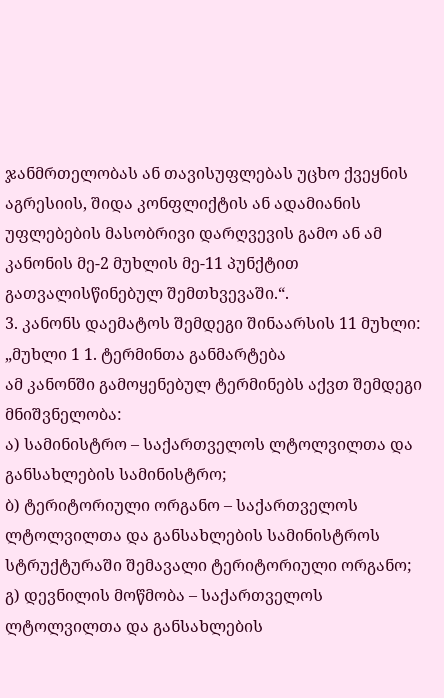ჯანმრთელობას ან თავისუფლებას უცხო ქვეყნის აგრესიის, შიდა კონფლიქტის ან ადამიანის უფლებების მასობრივი დარღვევის გამო ან ამ კანონის მე-2 მუხლის მე-11 პუნქტით გათვალისწინებულ შემთხვევაში.“.
3. კანონს დაემატოს შემდეგი შინაარსის 11 მუხლი:
„მუხლი 1 1. ტერმინთა განმარტება
ამ კანონში გამოყენებულ ტერმინებს აქვთ შემდეგი მნიშვნელობა:
ა) სამინისტრო – საქართველოს ლტოლვილთა და განსახლების სამინისტრო;
ბ) ტერიტორიული ორგანო – საქართველოს ლტოლვილთა და განსახლების სამინისტროს სტრუქტურაში შემავალი ტერიტორიული ორგანო;
გ) დევნილის მოწმობა – საქართველოს ლტოლვილთა და განსახლების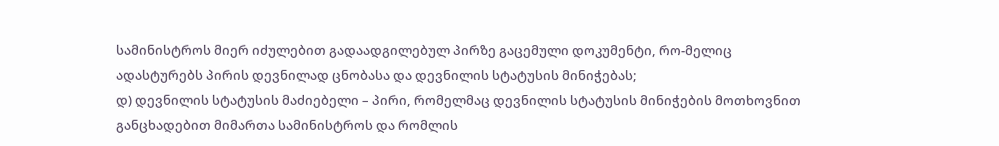სამინისტროს მიერ იძულებით გადაადგილებულ პირზე გაცემული დოკუმენტი, რო-მელიც ადასტურებს პირის დევნილად ცნობასა და დევნილის სტატუსის მინიჭებას;
დ) დევნილის სტატუსის მაძიებელი – პირი, რომელმაც დევნილის სტატუსის მინიჭების მოთხოვნით განცხადებით მიმართა სამინისტროს და რომლის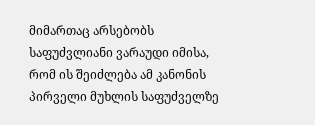მიმართაც არსებობს საფუძვლიანი ვარაუდი იმისა, რომ ის შეიძლება ამ კანონის პირველი მუხლის საფუძველზე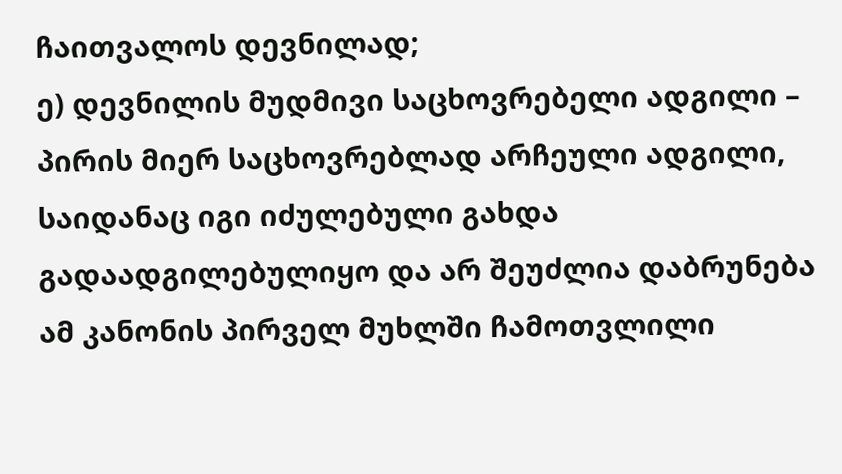ჩაითვალოს დევნილად;
ე) დევნილის მუდმივი საცხოვრებელი ადგილი – პირის მიერ საცხოვრებლად არჩეული ადგილი, საიდანაც იგი იძულებული გახდა გადაადგილებულიყო და არ შეუძლია დაბრუნება ამ კანონის პირველ მუხლში ჩამოთვლილი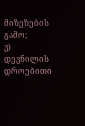მიზეზების გამო;
ვ) დევნილის დროებითი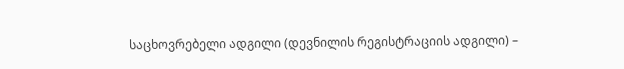საცხოვრებელი ადგილი (დევნილის რეგისტრაციის ადგილი) –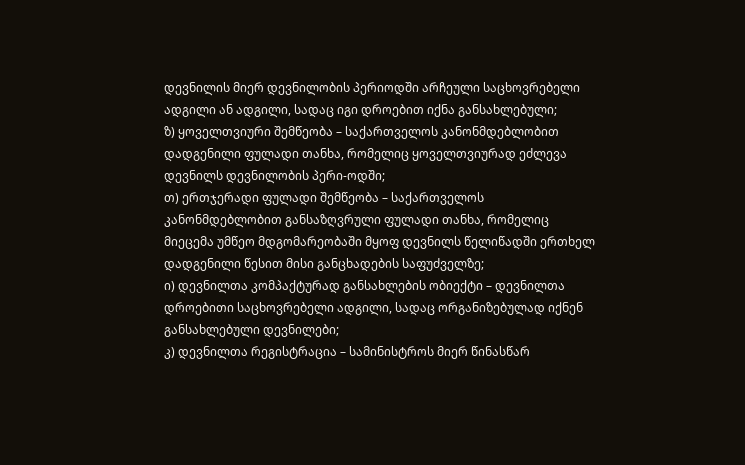დევნილის მიერ დევნილობის პერიოდში არჩეული საცხოვრებელი ადგილი ან ადგილი, სადაც იგი დროებით იქნა განსახლებული;
ზ) ყოველთვიური შემწეობა – საქართველოს კანონმდებლობით დადგენილი ფულადი თანხა, რომელიც ყოველთვიურად ეძლევა დევნილს დევნილობის პერი-ოდში;
თ) ერთჯერადი ფულადი შემწეობა – საქართველოს კანონმდებლობით განსაზღვრული ფულადი თანხა, რომელიც მიეცემა უმწეო მდგომარეობაში მყოფ დევნილს წელიწადში ერთხელ დადგენილი წესით მისი განცხადების საფუძველზე;
ი) დევნილთა კომპაქტურად განსახლების ობიექტი – დევნილთა დროებითი საცხოვრებელი ადგილი, სადაც ორგანიზებულად იქნენ განსახლებული დევნილები;
კ) დევნილთა რეგისტრაცია – სამინისტროს მიერ წინასწარ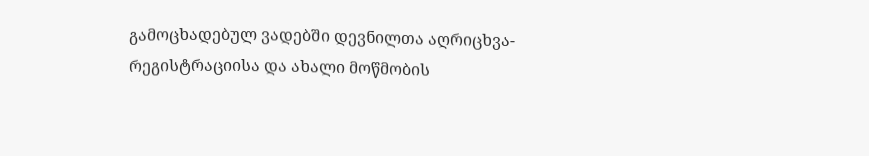გამოცხადებულ ვადებში დევნილთა აღრიცხვა-რეგისტრაციისა და ახალი მოწმობის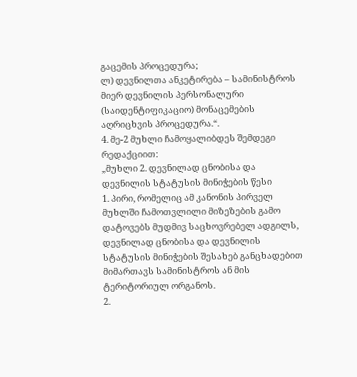გაცემის პროცედურა;
ლ) დევნილთა ანკეტირება – სამინისტროს მიერ დევნილის პერსონალური (საიდენტიფიკაციო) მონაცემების აღრიცხვის პროცედურა.“.
4. მე-2 მუხლი ჩამოყალიბდეს შემდეგი რედაქციით:
„მუხლი 2. დევნილად ცნობისა და დევნილის სტატუსის მინიჭების წესი
1. პირი, რომელიც ამ კანონის პირველ მუხლში ჩამოთვლილი მიზეზების გამო დატოვებს მუდმივ საცხოვრებელ ადგილს, დევნილად ცნობისა და დევნილის სტატუსის მინიჭების შესახებ განცხადებით მიმართავს სამინისტროს ან მის ტერიტორიულ ორგანოს.
2.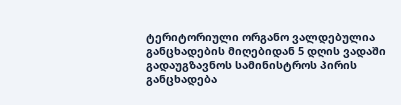ტერიტორიული ორგანო ვალდებულია განცხადების მიღებიდან 5 დღის ვადაში გადაუგზავნოს სამინისტროს პირის განცხადება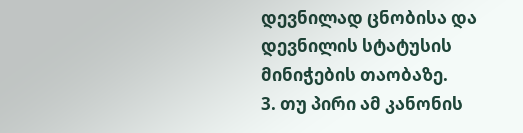დევნილად ცნობისა და დევნილის სტატუსის მინიჭების თაობაზე.
3. თუ პირი ამ კანონის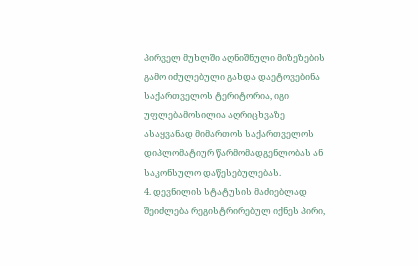პირველ მუხლში აღნიშნული მიზეზების გამო იძულებული გახდა დაეტოვებინა საქართველოს ტერიტორია, იგი უფლებამოსილია აღრიცხვაზე ასაყვანად მიმართოს საქართველოს დიპლომატიურ წარმომადგენლობას ან საკონსულო დაწესებულებას.
4. დევნილის სტატუსის მაძიებლად შეიძლება რეგისტრირებულ იქნეს პირი,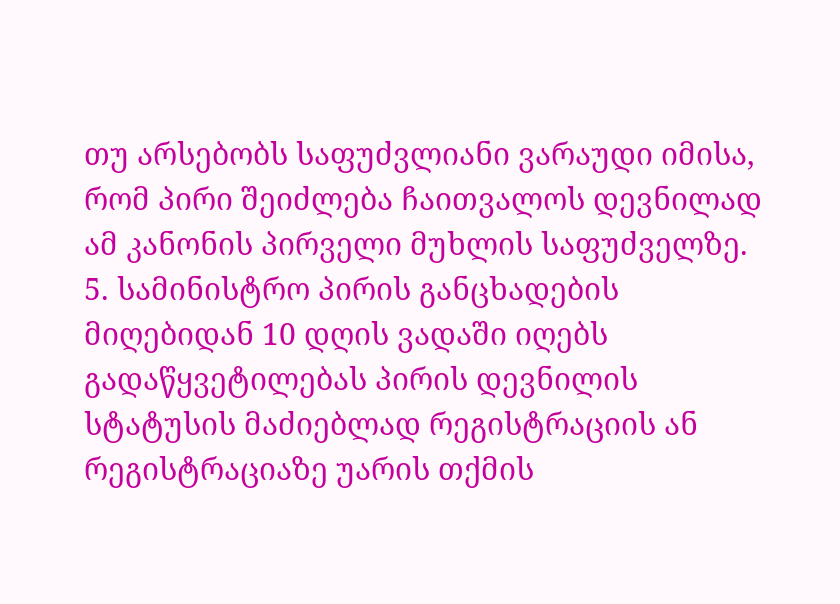თუ არსებობს საფუძვლიანი ვარაუდი იმისა, რომ პირი შეიძლება ჩაითვალოს დევნილად ამ კანონის პირველი მუხლის საფუძველზე.
5. სამინისტრო პირის განცხადების მიღებიდან 10 დღის ვადაში იღებს გადაწყვეტილებას პირის დევნილის სტატუსის მაძიებლად რეგისტრაციის ან რეგისტრაციაზე უარის თქმის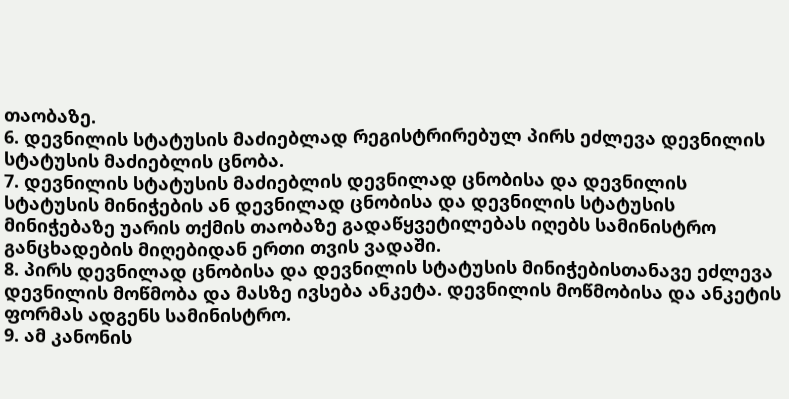თაობაზე.
6. დევნილის სტატუსის მაძიებლად რეგისტრირებულ პირს ეძლევა დევნილის სტატუსის მაძიებლის ცნობა.
7. დევნილის სტატუსის მაძიებლის დევნილად ცნობისა და დევნილის სტატუსის მინიჭების ან დევნილად ცნობისა და დევნილის სტატუსის მინიჭებაზე უარის თქმის თაობაზე გადაწყვეტილებას იღებს სამინისტრო განცხადების მიღებიდან ერთი თვის ვადაში.
8. პირს დევნილად ცნობისა და დევნილის სტატუსის მინიჭებისთანავე ეძლევა დევნილის მოწმობა და მასზე ივსება ანკეტა. დევნილის მოწმობისა და ანკეტის ფორმას ადგენს სამინისტრო.
9. ამ კანონის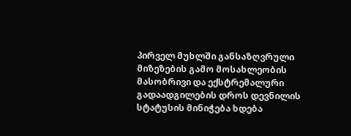პირველ მუხლში განსაზღვრული მიზეზების გამო მოსახლეობის მასობრივი და ექსტრემალური გადაადგილების დროს დევნილის სტატუსის მინიჭება ხდება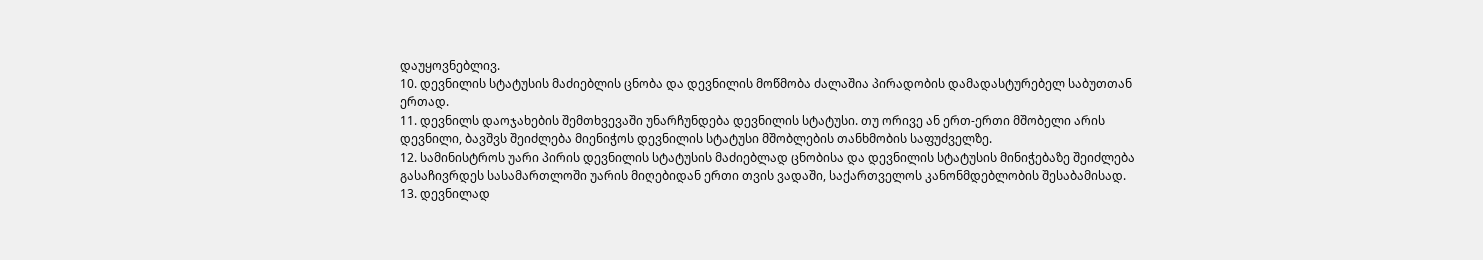დაუყოვნებლივ.
10. დევნილის სტატუსის მაძიებლის ცნობა და დევნილის მოწმობა ძალაშია პირადობის დამადასტურებელ საბუთთან ერთად.
11. დევნილს დაოჯახების შემთხვევაში უნარჩუნდება დევნილის სტატუსი. თუ ორივე ან ერთ-ერთი მშობელი არის დევნილი, ბავშვს შეიძლება მიენიჭოს დევნილის სტატუსი მშობლების თანხმობის საფუძველზე.
12. სამინისტროს უარი პირის დევნილის სტატუსის მაძიებლად ცნობისა და დევნილის სტატუსის მინიჭებაზე შეიძლება გასაჩივრდეს სასამართლოში უარის მიღებიდან ერთი თვის ვადაში, საქართველოს კანონმდებლობის შესაბამისად.
13. დევნილად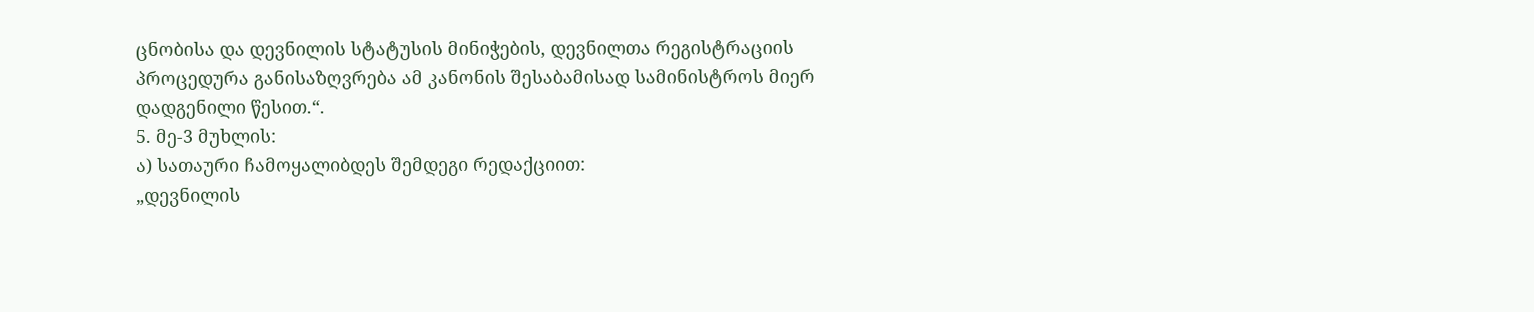ცნობისა და დევნილის სტატუსის მინიჭების, დევნილთა რეგისტრაციის პროცედურა განისაზღვრება ამ კანონის შესაბამისად სამინისტროს მიერ დადგენილი წესით.“.
5. მე-3 მუხლის:
ა) სათაური ჩამოყალიბდეს შემდეგი რედაქციით:
„დევნილის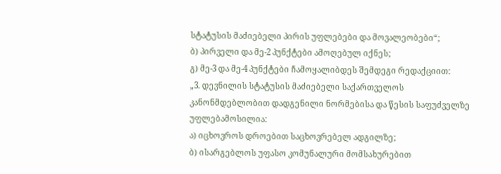სტატუსის მაძიებელი პირის უფლებები და მოვალეობები“;
ბ) პირველი და მე-2 პუნქტები ამოღებულ იქნეს;
გ) მე-3 და მე-4 პუნქტები ჩამოყალიბდეს შემდეგი რედაქციით:
„3. დევნილის სტატუსის მაძიებელი საქართველოს კანონმდებლობით დადგენილი ნორმებისა და წესის საფუძველზე უფლებამოსილია:
ა) იცხოვროს დროებით საცხოვრებელ ადგილზე;
ბ) ისარგებლოს უფასო კომუნალური მომსახურებით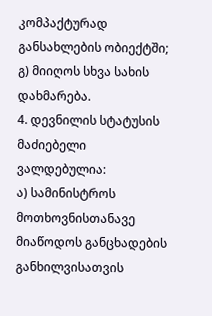კომპაქტურად განსახლების ობიექტში;
გ) მიიღოს სხვა სახის დახმარება.
4. დევნილის სტატუსის მაძიებელი ვალდებულია:
ა) სამინისტროს მოთხოვნისთანავე მიაწოდოს განცხადების განხილვისათვის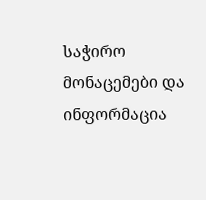საჭირო მონაცემები და ინფორმაცია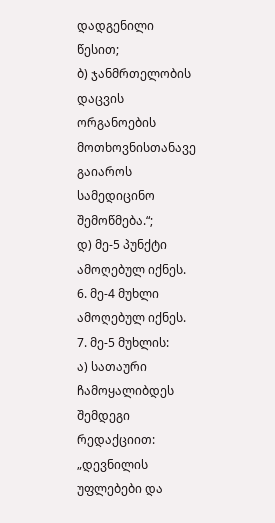დადგენილი წესით;
ბ) ჯანმრთელობის დაცვის ორგანოების მოთხოვნისთანავე გაიაროს სამედიცინო შემოწმება.“;
დ) მე-5 პუნქტი ამოღებულ იქნეს.
6. მე-4 მუხლი ამოღებულ იქნეს.
7. მე-5 მუხლის:
ა) სათაური ჩამოყალიბდეს შემდეგი რედაქციით:
„დევნილის უფლებები და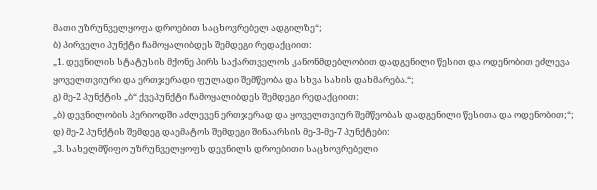მათი უზრუნველყოფა დროებით საცხოვრებელ ადგილზე“;
ბ) პირველი პუნქტი ჩამოყალიბდეს შემდეგი რედაქციით:
„1. დევნილის სტატუსის მქონე პირს საქართველოს კანონმდებლობით დადგენილი წესით და ოდენობით ეძლევა ყოველთვიური და ერთჯერადი ფულადი შემწეობა და სხვა სახის დახმარება.“;
გ) მე-2 პუნქტის „ბ“ ქვეპუნქტი ჩამოყალიბდეს შემდეგი რედაქციით:
„ბ) დევნილობის პერიოდში აძლევენ ერთჯერად და ყოველთვიურ შემწეობას დადგენილი წესითა და ოდენობით;“;
დ) მე-2 პუნქტის შემდეგ დაემატოს შემდეგი შინაარსის მე-3-მე-7 პუნქტები:
„3. სახელმწიფო უზრუნველყოფს დევნილს დროებითი საცხოვრებელი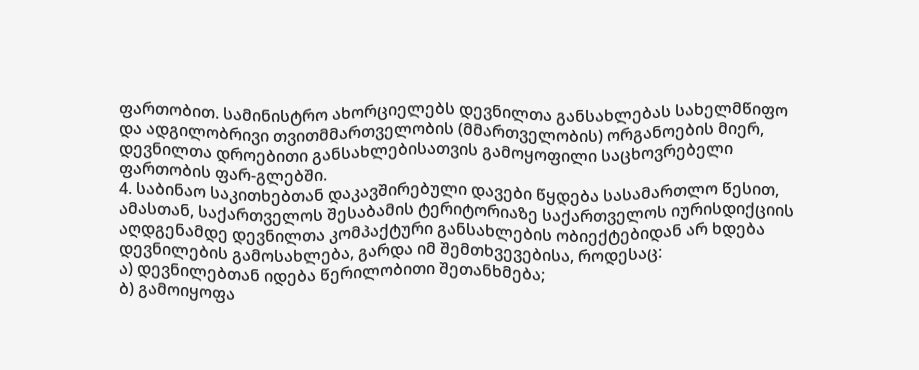ფართობით. სამინისტრო ახორციელებს დევნილთა განსახლებას სახელმწიფო და ადგილობრივი თვითმმართველობის (მმართველობის) ორგანოების მიერ, დევნილთა დროებითი განსახლებისათვის გამოყოფილი საცხოვრებელი ფართობის ფარ-გლებში.
4. საბინაო საკითხებთან დაკავშირებული დავები წყდება სასამართლო წესით, ამასთან, საქართველოს შესაბამის ტერიტორიაზე საქართველოს იურისდიქციის აღდგენამდე დევნილთა კომპაქტური განსახლების ობიექტებიდან არ ხდება დევნილების გამოსახლება, გარდა იმ შემთხვევებისა, როდესაც:
ა) დევნილებთან იდება წერილობითი შეთანხმება;
ბ) გამოიყოფა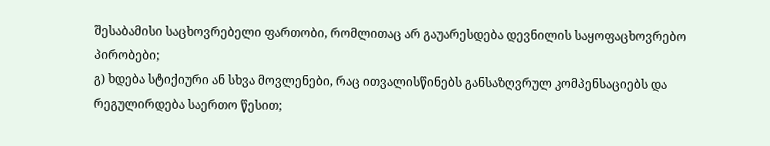შესაბამისი საცხოვრებელი ფართობი, რომლითაც არ გაუარესდება დევნილის საყოფაცხოვრებო პირობები;
გ) ხდება სტიქიური ან სხვა მოვლენები, რაც ითვალისწინებს განსაზღვრულ კომპენსაციებს და რეგულირდება საერთო წესით;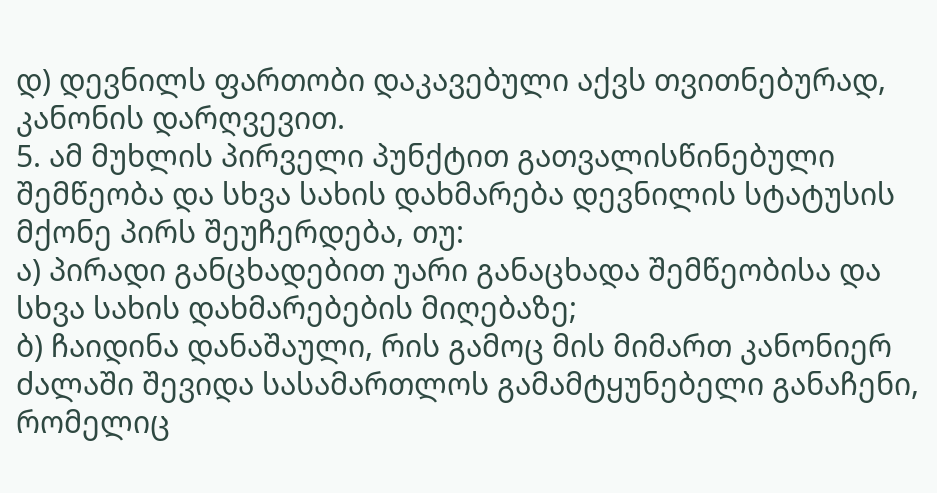დ) დევნილს ფართობი დაკავებული აქვს თვითნებურად, კანონის დარღვევით.
5. ამ მუხლის პირველი პუნქტით გათვალისწინებული შემწეობა და სხვა სახის დახმარება დევნილის სტატუსის მქონე პირს შეუჩერდება, თუ:
ა) პირადი განცხადებით უარი განაცხადა შემწეობისა და სხვა სახის დახმარებების მიღებაზე;
ბ) ჩაიდინა დანაშაული, რის გამოც მის მიმართ კანონიერ ძალაში შევიდა სასამართლოს გამამტყუნებელი განაჩენი, რომელიც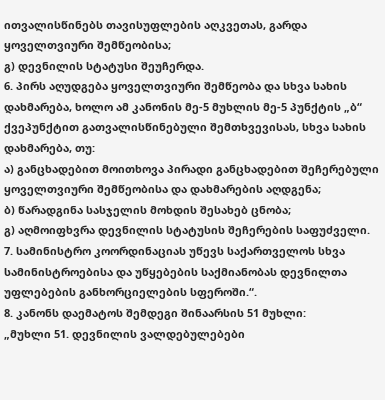ითვალისწინებს თავისუფლების აღკვეთას, გარდა ყოველთვიური შემწეობისა;
გ) დევნილის სტატუსი შეუჩერდა.
6. პირს აღუდგება ყოველთვიური შემწეობა და სხვა სახის დახმარება, ხოლო ამ კანონის მე-5 მუხლის მე-5 პუნქტის „ბ“ ქვეპუნქტით გათვალისწინებული შემთხვევისას, სხვა სახის დახმარება, თუ:
ა) განცხადებით მოითხოვა პირადი განცხადებით შეჩერებული ყოველთვიური შემწეობისა და დახმარების აღდგენა;
ბ) წარადგინა სასჯელის მოხდის შესახებ ცნობა;
გ) აღმოიფხვრა დევნილის სტატუსის შეჩერების საფუძველი.
7. სამინისტრო კოორდინაციას უწევს საქართველოს სხვა სამინისტროებისა და უწყებების საქმიანობას დევნილთა უფლებების განხორციელების სფეროში.“.
8. კანონს დაემატოს შემდეგი შინაარსის 51 მუხლი:
„მუხლი 51. დევნილის ვალდებულებები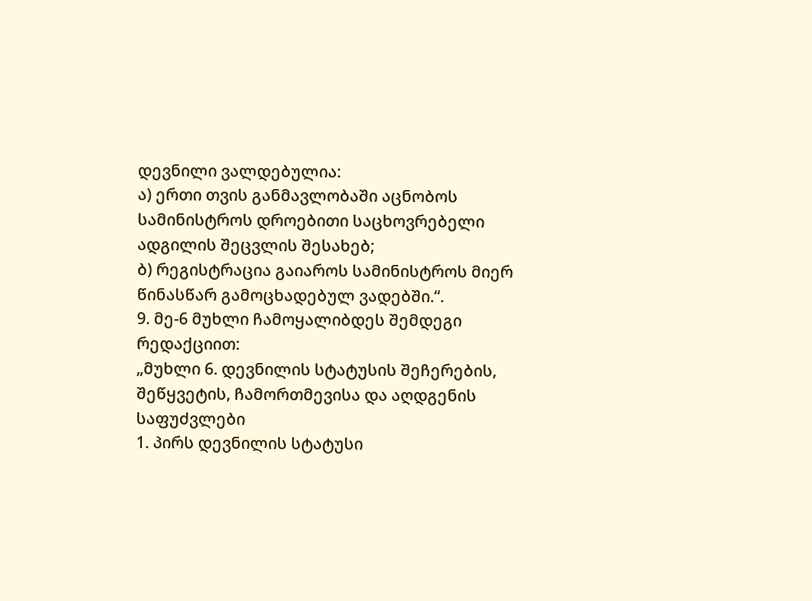დევნილი ვალდებულია:
ა) ერთი თვის განმავლობაში აცნობოს სამინისტროს დროებითი საცხოვრებელი ადგილის შეცვლის შესახებ;
ბ) რეგისტრაცია გაიაროს სამინისტროს მიერ წინასწარ გამოცხადებულ ვადებში.“.
9. მე-6 მუხლი ჩამოყალიბდეს შემდეგი რედაქციით:
„მუხლი 6. დევნილის სტატუსის შეჩერების, შეწყვეტის, ჩამორთმევისა და აღდგენის საფუძვლები
1. პირს დევნილის სტატუსი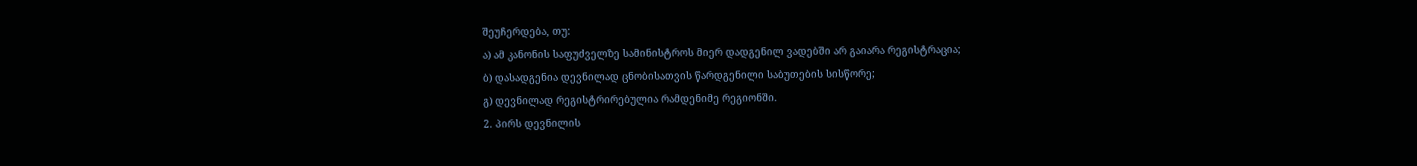შეუჩერდება, თუ:
ა) ამ კანონის საფუძველზე სამინისტროს მიერ დადგენილ ვადებში არ გაიარა რეგისტრაცია;
ბ) დასადგენია დევნილად ცნობისათვის წარდგენილი საბუთების სისწორე;
გ) დევნილად რეგისტრირებულია რამდენიმე რეგიონში.
2. პირს დევნილის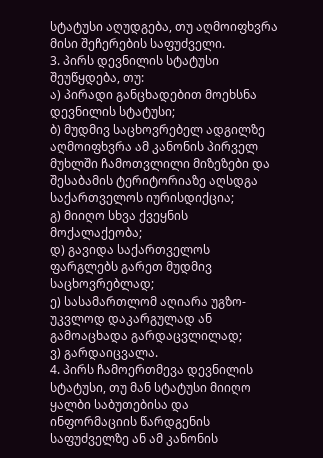სტატუსი აღუდგება, თუ აღმოიფხვრა მისი შეჩერების საფუძველი.
3. პირს დევნილის სტატუსი შეუწყდება, თუ:
ა) პირადი განცხადებით მოეხსნა დევნილის სტატუსი;
ბ) მუდმივ საცხოვრებელ ადგილზე აღმოიფხვრა ამ კანონის პირველ მუხლში ჩამოთვლილი მიზეზები და შესაბამის ტერიტორიაზე აღსდგა საქართველოს იურისდიქცია;
გ) მიიღო სხვა ქვეყნის მოქალაქეობა;
დ) გავიდა საქართველოს ფარგლებს გარეთ მუდმივ საცხოვრებლად;
ე) სასამართლომ აღიარა უგზო-უკვლოდ დაკარგულად ან გამოაცხადა გარდაცვლილად;
ვ) გარდაიცვალა.
4. პირს ჩამოერთმევა დევნილის სტატუსი, თუ მან სტატუსი მიიღო ყალბი საბუთებისა და ინფორმაციის წარდგენის საფუძველზე ან ამ კანონის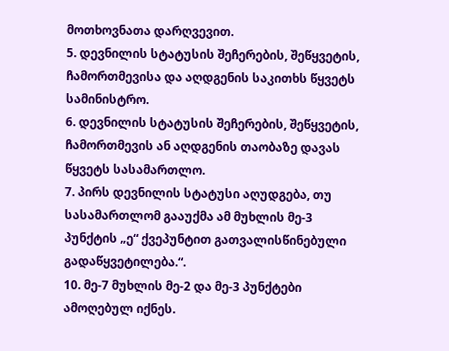მოთხოვნათა დარღვევით.
5. დევნილის სტატუსის შეჩერების, შეწყვეტის, ჩამორთმევისა და აღდგენის საკითხს წყვეტს სამინისტრო.
6. დევნილის სტატუსის შეჩერების, შეწყვეტის, ჩამორთმევის ან აღდგენის თაობაზე დავას წყვეტს სასამართლო.
7. პირს დევნილის სტატუსი აღუდგება, თუ სასამართლომ გააუქმა ამ მუხლის მე-3 პუნქტის „ე“ ქვეპუნტით გათვალისწინებული გადაწყვეტილება.“.
10. მე-7 მუხლის მე-2 და მე-3 პუნქტები ამოღებულ იქნეს.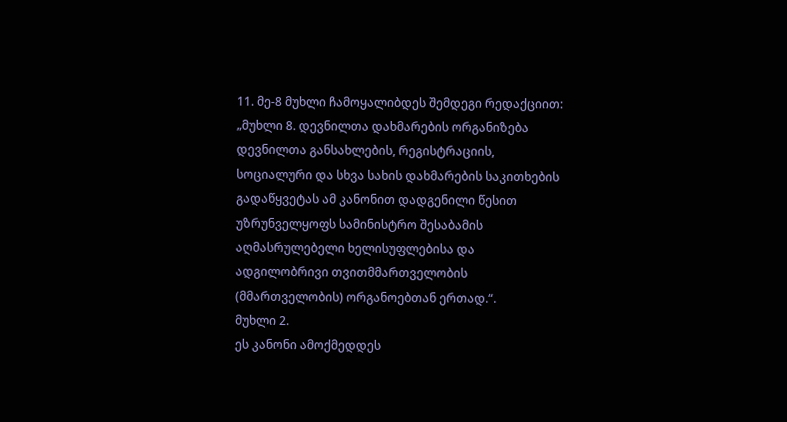11. მე-8 მუხლი ჩამოყალიბდეს შემდეგი რედაქციით:
„მუხლი 8. დევნილთა დახმარების ორგანიზება
დევნილთა განსახლების, რეგისტრაციის, სოციალური და სხვა სახის დახმარების საკითხების გადაწყვეტას ამ კანონით დადგენილი წესით უზრუნველყოფს სამინისტრო შესაბამის აღმასრულებელი ხელისუფლებისა და ადგილობრივი თვითმმართველობის (მმართველობის) ორგანოებთან ერთად.“.
მუხლი 2.
ეს კანონი ამოქმედდეს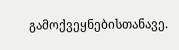გამოქვეყნებისთანავე.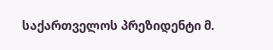საქართველოს პრეზიდენტი მ.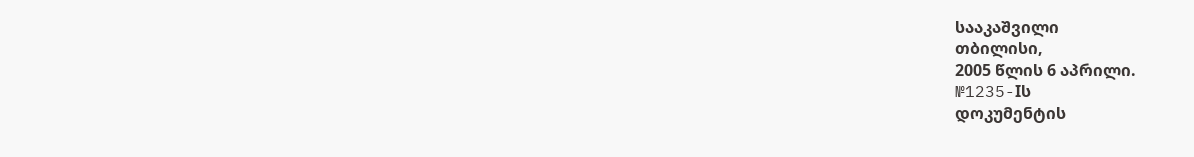სააკაშვილი
თბილისი,
2005 წლის 6 აპრილი.
№1235-Iს
დოკუმენტის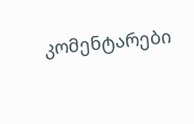კომენტარები